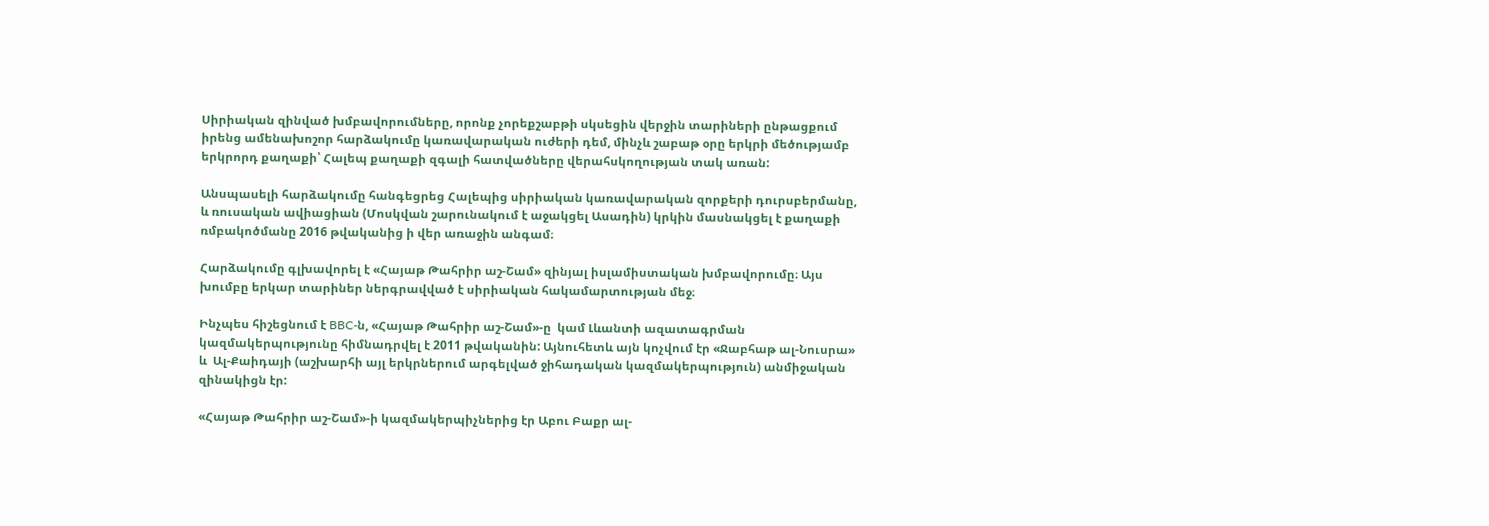Սիրիական զինված խմբավորումները, որոնք չորեքշաբթի սկսեցին վերջին տարիների ընթացքում իրենց ամենախոշոր հարձակումը կառավարական ուժերի դեմ, մինչև շաբաթ օրը երկրի մեծությամբ երկրորդ քաղաքի՝ Հալեպ քաղաքի զգալի հատվածները վերահսկողության տակ առան:

Անսպասելի հարձակումը հանգեցրեց Հալեպից սիրիական կառավարական զորքերի դուրսբերմանը, և ռուսական ավիացիան (Մոսկվան շարունակում է աջակցել Ասադին) կրկին մասնակցել է քաղաքի ռմբակոծմանը 2016 թվականից ի վեր առաջին անգամ։

Հարձակումը գլխավորել է «Հայաթ Թահրիր աշ-Շամ» զինյալ իսլամիստական խմբավորումը։ Այս խումբը երկար տարիներ ներգրավված է սիրիական հակամարտության մեջ։

Ինչպես հիշեցնում է BBC-ն, «Հայաթ Թահրիր աշ-Շամ»-ը  կամ Լևանտի ազատագրման կազմակերպությունը հիմնադրվել է 2011 թվականին: Այնուհետև այն կոչվում էր «Ջաբհաթ ալ-Նուսրա» և  Ալ-Քաիդայի (աշխարհի այլ երկրներում արգելված ջիհադական կազմակերպություն) անմիջական զինակիցն էր:

«Հայաթ Թահրիր աշ-Շամ»-ի կազմակերպիչներից էր Աբու Բաքր ալ-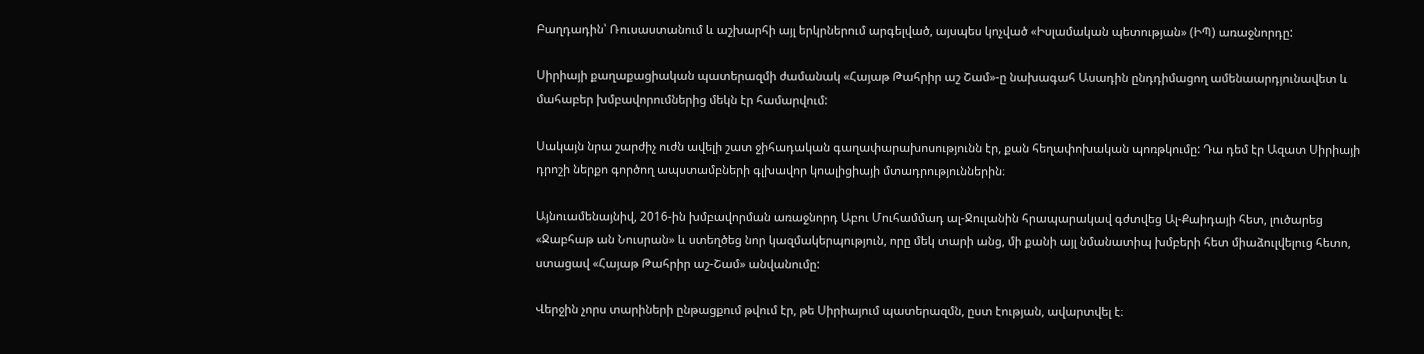Բաղդադին՝ Ռուսաստանում և աշխարհի այլ երկրներում արգելված, այսպես կոչված «Իսլամական պետության» (ԻՊ) առաջնորդը:

Սիրիայի քաղաքացիական պատերազմի ժամանակ «Հայաթ Թահրիր աշ Շամ»-ը նախագահ Ասադին ընդդիմացող ամենաարդյունավետ և մահաբեր խմբավորումներից մեկն էր համարվում:

Սակայն նրա շարժիչ ուժն ավելի շատ ջիհադական գաղափարախոսությունն էր, քան հեղափոխական պոռթկումը: Դա դեմ էր Ազատ Սիրիայի դրոշի ներքո գործող ապստամբների գլխավոր կոալիցիայի մտադրություններին։

Այնուամենայնիվ, 2016-ին խմբավորման առաջնորդ Աբու Մուհամմադ ալ-Ջուլանին հրապարակավ գժտվեց Ալ-Քաիդայի հետ, լուծարեց «Ջաբհաթ ան Նուսրան» և ստեղծեց նոր կազմակերպություն, որը մեկ տարի անց, մի քանի այլ նմանատիպ խմբերի հետ միաձուլվելուց հետո, ստացավ «Հայաթ Թահրիր աշ-Շամ» անվանումը:

Վերջին չորս տարիների ընթացքում թվում էր, թե Սիրիայում պատերազմն, ըստ էության, ավարտվել է։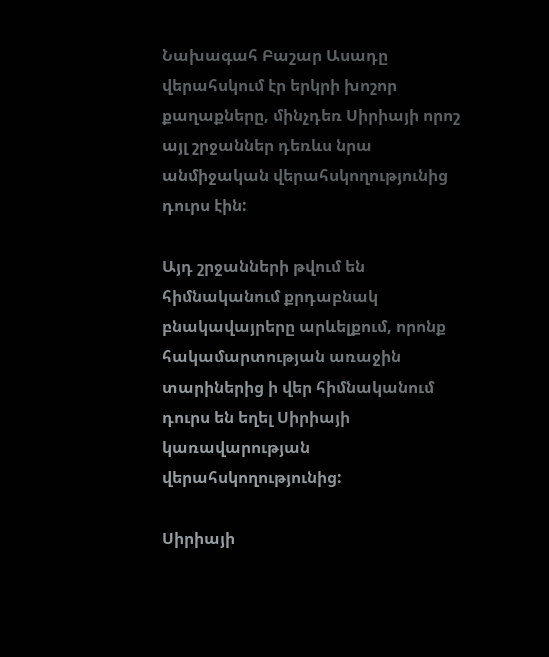Նախագահ Բաշար Ասադը վերահսկում էր երկրի խոշոր քաղաքները, մինչդեռ Սիրիայի որոշ այլ շրջաններ դեռևս նրա անմիջական վերահսկողությունից դուրս էին:

Այդ շրջանների թվում են հիմնականում քրդաբնակ բնակավայրերը արևելքում, որոնք հակամարտության առաջին տարիներից ի վեր հիմնականում դուրս են եղել Սիրիայի կառավարության վերահսկողությունից:

Սիրիայի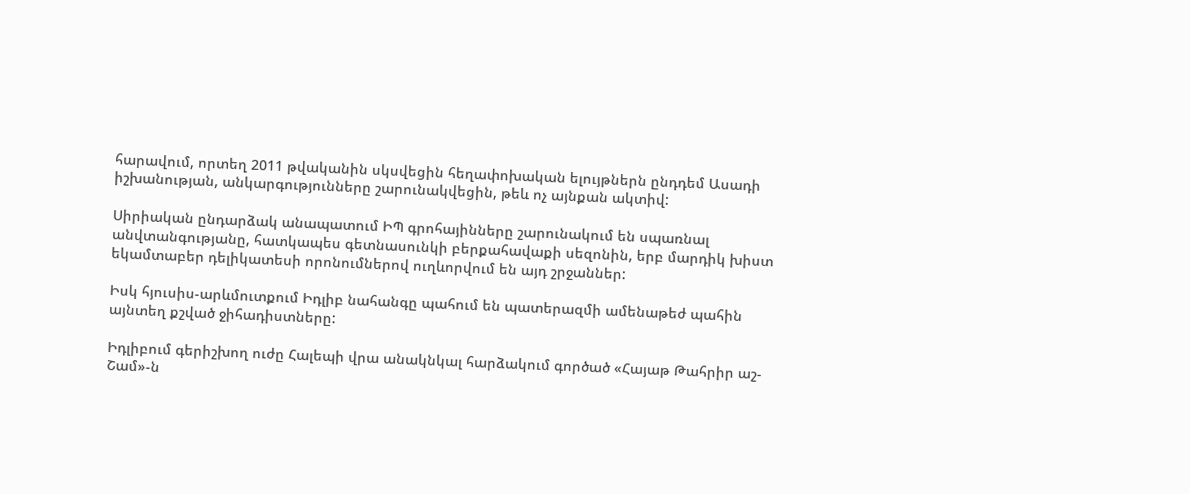հարավում, որտեղ 2011 թվականին սկսվեցին հեղափոխական ելույթներն ընդդեմ Ասադի իշխանության, անկարգությունները շարունակվեցին, թեև ոչ այնքան ակտիվ:

Սիրիական ընդարձակ անապատում ԻՊ գրոհայինները շարունակում են սպառնալ անվտանգությանը, հատկապես գետնասունկի բերքահավաքի սեզոնին, երբ մարդիկ խիստ եկամտաբեր դելիկատեսի որոնումներով ուղևորվում են այդ շրջաններ:

Իսկ հյուսիս-արևմուտքում Իդլիբ նահանգը պահում են պատերազմի ամենաթեժ պահին այնտեղ քշված ջիհադիստները:

Իդլիբում գերիշխող ուժը Հալեպի վրա անակնկալ հարձակում գործած «Հայաթ Թահրիր աշ-Շամ»-ն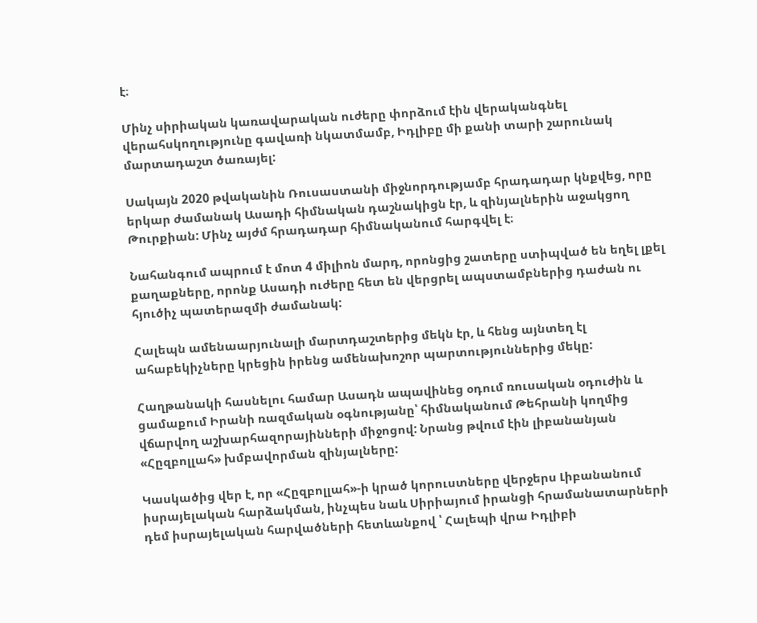է։

Մինչ սիրիական կառավարական ուժերը փորձում էին վերականգնել վերահսկողությունը գավառի նկատմամբ, Իդլիբը մի քանի տարի շարունակ մարտադաշտ ծառայել:

Սակայն 2020 թվականին Ռուսաստանի միջնորդությամբ հրադադար կնքվեց, որը երկար ժամանակ Ասադի հիմնական դաշնակիցն էր, և զինյալներին աջակցող Թուրքիան: Մինչ այժմ հրադադար հիմնականում հարգվել է։

Նահանգում ապրում է մոտ 4 միլիոն մարդ, որոնցից շատերը ստիպված են եղել լքել քաղաքները, որոնք Ասադի ուժերը հետ են վերցրել ապստամբներից դաժան ու հյուծիչ պատերազմի ժամանակ:

Հալեպն ամենաարյունալի մարտդաշտերից մեկն էր, և հենց այնտեղ էլ ահաբեկիչները կրեցին իրենց ամենախոշոր պարտություններից մեկը:

Հաղթանակի հասնելու համար Ասադն ապավինեց օդում ռուսական օդուժին և ցամաքում Իրանի ռազմական օգնությանը՝ հիմնականում Թեհրանի կողմից վճարվող աշխարհազորայինների միջոցով: Նրանց թվում էին լիբանանյան «Հըզբոլլահ» խմբավորման զինյալները:

Կասկածից վեր է, որ «Հըզբոլլահ»-ի կրած կորուստները վերջերս Լիբանանում իսրայելական հարձակման, ինչպես նաև Սիրիայում իրանցի հրամանատարների դեմ իսրայելական հարվածների հետևանքով ՝ Հալեպի վրա Իդլիբի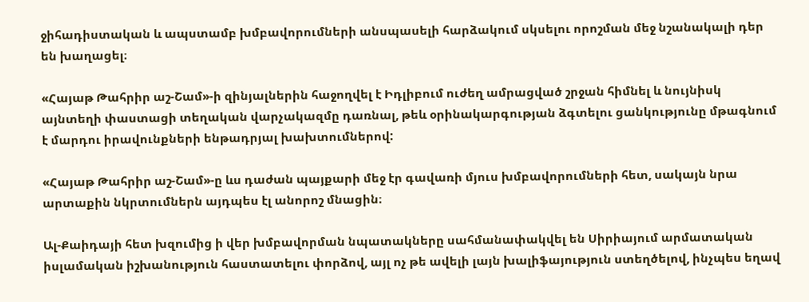ջիհադիստական և ապստամբ խմբավորումների անսպասելի հարձակում սկսելու որոշման մեջ նշանակալի դեր են խաղացել։

«Հայաթ Թահրիր աշ-Շամ»-ի զինյալներին հաջողվել է Իդլիբում ուժեղ ամրացված շրջան հիմնել և նույնիսկ այնտեղի փաստացի տեղական վարչակազմը դառնալ, թեև օրինակարգության ձգտելու ցանկությունը մթագնում է մարդու իրավունքների ենթադրյալ խախտումներով:

«Հայաթ Թահրիր աշ-Շամ»-ը ևս դաժան պայքարի մեջ էր գավառի մյուս խմբավորումների հետ, սակայն նրա արտաքին նկրտումներն այդպես էլ անորոշ մնացին։

Ալ-Քաիդայի հետ խզումից ի վեր խմբավորման նպատակները սահմանափակվել են Սիրիայում արմատական իսլամական իշխանություն հաստատելու փորձով, այլ ոչ թե ավելի լայն խալիֆայություն ստեղծելով, ինչպես եղավ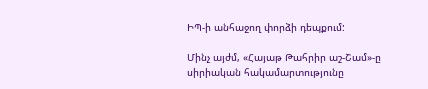ԻՊ-ի անհաջող փորձի դեպքում:

Մինչ այժմ, «Հայաթ Թահրիր աշ-Շամ»-ը սիրիական հակամարտությունը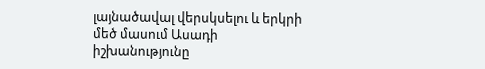լայնածավալ վերսկսելու և երկրի մեծ մասում Ասադի իշխանությունը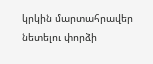կրկին մարտահրավեր նետելու փորձի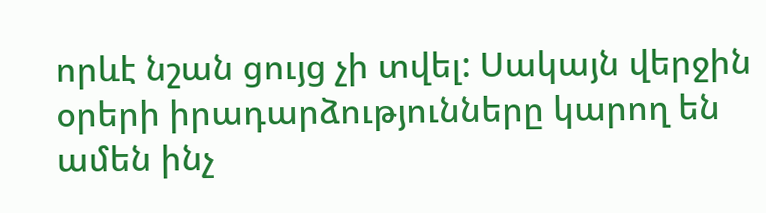որևէ նշան ցույց չի տվել: Սակայն վերջին օրերի իրադարձությունները կարող են ամեն ինչ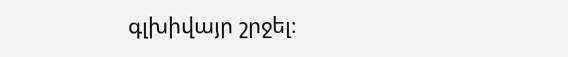գլխիվայր շրջել։